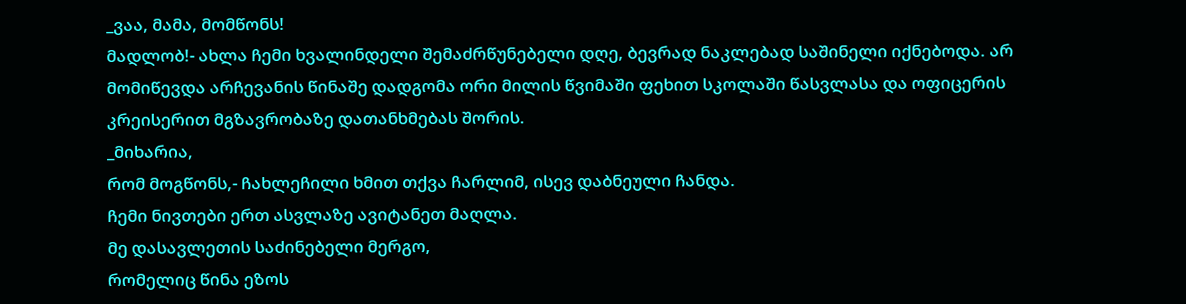_ვაა, მამა, მომწონს!
მადლობ!- ახლა ჩემი ხვალინდელი შემაძრწუნებელი დღე, ბევრად ნაკლებად საშინელი იქნებოდა. არ მომიწევდა არჩევანის წინაშე დადგომა ორი მილის წვიმაში ფეხით სკოლაში წასვლასა და ოფიცერის კრეისერით მგზავრობაზე დათანხმებას შორის.
_მიხარია,
რომ მოგწონს,- ჩახლეჩილი ხმით თქვა ჩარლიმ, ისევ დაბნეული ჩანდა.
ჩემი ნივთები ერთ ასვლაზე ავიტანეთ მაღლა.
მე დასავლეთის საძინებელი მერგო,
რომელიც წინა ეზოს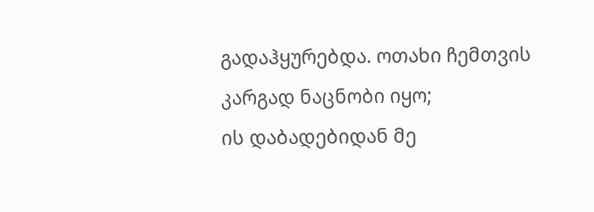გადაჰყურებდა. ოთახი ჩემთვის კარგად ნაცნობი იყო;
ის დაბადებიდან მე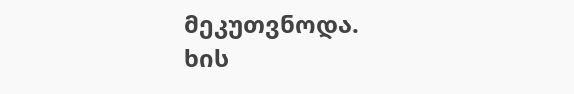მეკუთვნოდა.
ხის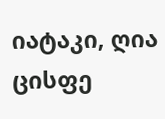იატაკი, ღია ცისფე